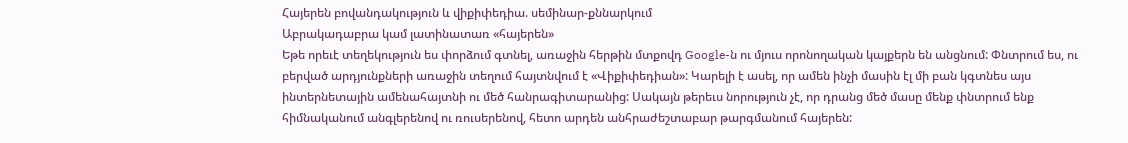Հայերեն բովանդակություն և վիքիփեդիա. սեմինար-քննարկում
Աբրակադաբրա կամ լատինատառ «հայերեն»
Եթե որեւէ տեղեկություն ես փորձում գտնել, առաջին հերթին մտքովդ Google-ն ու մյուս որոնողական կայքերն են անցնում: Փնտրում ես, ու բերված արդյունքների առաջին տեղում հայտնվում է «Վիքիփեդիան»: Կարելի է ասել, որ ամեն ինչի մասին էլ մի բան կգտնես այս ինտերնետային ամենահայտնի ու մեծ հանրագիտարանից: Սակայն թերեւս նորություն չէ, որ դրանց մեծ մասը մենք փնտրում ենք հիմնականում անգլերենով ու ռուսերենով, հետո արդեն անհրաժեշտաբար թարգմանում հայերեն: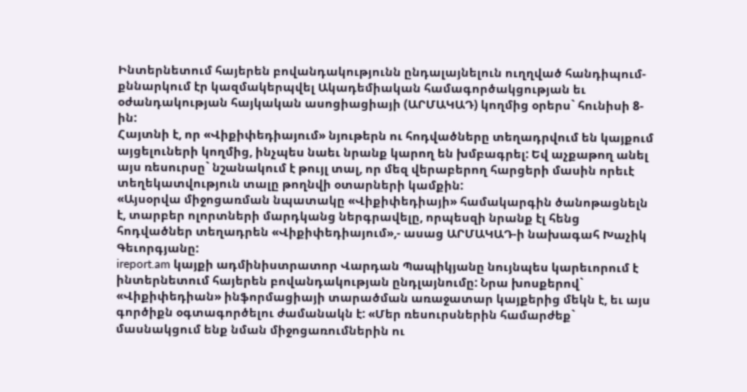Ինտերնետում հայերեն բովանդակությունն ընդալայնելուն ուղղված հանդիպում-քննարկում էր կազմակերպվել Ակադեմիական համագործակցության եւ օժանդակության հայկական ասոցիացիայի (ԱՐՄԱԿԱԴ) կողմից օրերս` հունիսի 8-ին:
Հայտնի է, որ «Վիքիփեդիայում» նյութերն ու հոդվածները տեղադրվում են կայքում այցելուների կողմից, ինչպես նաեւ նրանք կարող են խմբագրել: Եվ աչքաթող անել այս ռեսուրսը` նշանակում է թույլ տալ, որ մեզ վերաբերող հարցերի մասին որեւէ տեղեկատվություն տալը թողնվի օտարների կամքին:
«Այսօրվա միջոցառման նպատակը «Վիքիփեդիայի» համակարգին ծանոթացնելն է, տարբեր ոլորտների մարդկանց ներգրավելը, որպեսզի նրանք էլ հենց հոդվածներ տեղադրեն «Վիքիփեդիայում»,- ասաց ԱՐՄԱԿԱԴ-ի նախագահ Խաչիկ Գեւորգյանը:
ireport.am կայքի ադմինիստրատոր Վարդան Պապիկյանը նույնպես կարեւորում է ինտերնետում հայերեն բովանդակության ընդլայնումը: Նրա խոսքերով` «Վիքիփեդիան» ինֆորմացիայի տարածման առաջատար կայքերից մեկն է, եւ այս գործիքն օգտագործելու ժամանակն է: «Մեր ռեսուրսներին համարժեք` մասնակցում ենք նման միջոցառումներին ու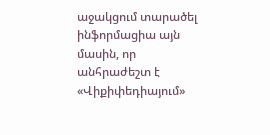աջակցում տարածել ինֆորմացիա այն մասին, որ անհրաժեշտ է «Վիքիփեդիայում»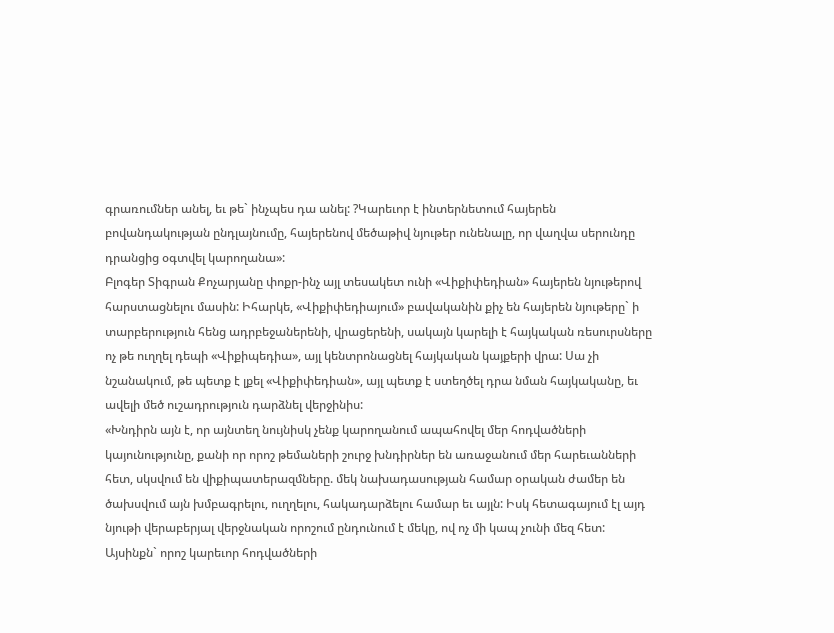գրառումներ անել, եւ թե` ինչպես դա անել: ?Կարեւոր է ինտերնետում հայերեն բովանդակության ընդլայնումը, հայերենով մեծաթիվ նյութեր ունենալը, որ վաղվա սերունդը դրանցից օգտվել կարողանա»:
Բլոգեր Տիգրան Քոչարյանը փոքր-ինչ այլ տեսակետ ունի «Վիքիփեդիան» հայերեն նյութերով հարստացնելու մասին: Իհարկե, «Վիքիփեդիայում» բավականին քիչ են հայերեն նյութերը` ի տարբերություն հենց ադրբեջաներենի, վրացերենի, սակայն կարելի է հայկական ռեսուրսները ոչ թե ուղղել դեպի «Վիքիպեդիա», այլ կենտրոնացնել հայկական կայքերի վրա: Սա չի նշանակում, թե պետք է լքել «Վիքիփեդիան», այլ պետք է ստեղծել դրա նման հայկականը, եւ ավելի մեծ ուշադրություն դարձնել վերջինիս:
«Խնդիրն այն է, որ այնտեղ նույնիսկ չենք կարողանում ապահովել մեր հոդվածների կայունությունը, քանի որ որոշ թեմաների շուրջ խնդիրներ են առաջանում մեր հարեւանների հետ, սկսվում են վիքիպատերազմները. մեկ նախադասության համար օրական ժամեր են ծախսվում այն խմբագրելու, ուղղելու, հակադարձելու համար եւ այլն: Իսկ հետագայում էլ այդ նյութի վերաբերյալ վերջնական որոշում ընդունում է մեկը, ով ոչ մի կապ չունի մեզ հետ: Այսինքն` որոշ կարեւոր հոդվածների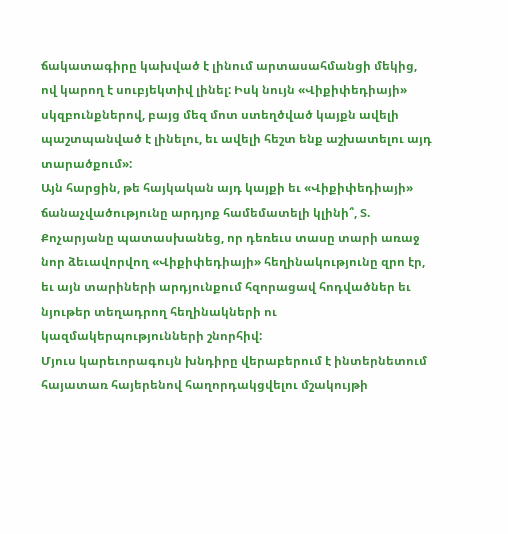ճակատագիրը կախված է լինում արտասահմանցի մեկից, ով կարող է սուբյեկտիվ լինել: Իսկ նույն «Վիքիփեդիայի» սկզբունքներով, բայց մեզ մոտ ստեղծված կայքն ավելի պաշտպանված է լինելու, եւ ավելի հեշտ ենք աշխատելու այդ տարածքում»:
Այն հարցին, թե հայկական այդ կայքի եւ «Վիքիփեդիայի» ճանաչվածությունը արդյոք համեմատելի կլինի՞, Տ. Քոչարյանը պատասխանեց, որ դեռեւս տասը տարի առաջ նոր ձեւավորվող «Վիքիփեդիայի» հեղինակությունը զրո էր, եւ այն տարիների արդյունքում հզորացավ հոդվածներ եւ նյութեր տեղադրող հեղինակների ու կազմակերպությունների շնորհիվ:
Մյուս կարեւորագույն խնդիրը վերաբերում է ինտերնետում հայատառ հայերենով հաղորդակցվելու մշակույթի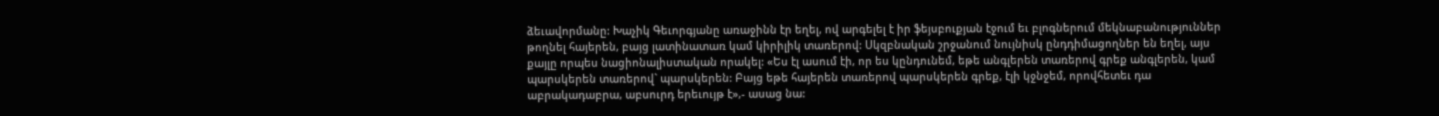ձեւավորմանը: Խաչիկ Գեւորգյանը առաջինն էր եղել, ով արգելել է իր ֆեյսբուքյան էջում եւ բլոգներում մեկնաբանություններ թողնել հայերեն, բայց լատինատառ կամ կիրիլիկ տառերով: Սկզբնական շրջանում նույնիսկ ընդդիմացողներ են եղել, այս քայլը որպես նացիոնալիստական որակել: «Ես էլ ասում էի, որ ես կընդունեմ, եթե անգլերեն տառերով գրեք անգլերեն, կամ պարսկերեն տառերով` պարսկերեն: Բայց եթե հայերեն տառերով պարսկերեն գրեք, էլի կջնջեմ, որովհետեւ դա աբրակադաբրա, աբսուրդ երեւույթ է»,- ասաց նա: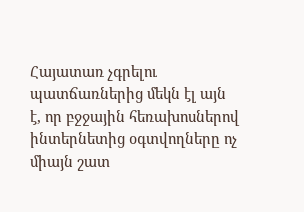Հայատառ չգրելու պատճառներից մեկն էլ այն է, որ բջջային հեռախոսներով ինտերնետից օգտվողները ոչ միայն շատ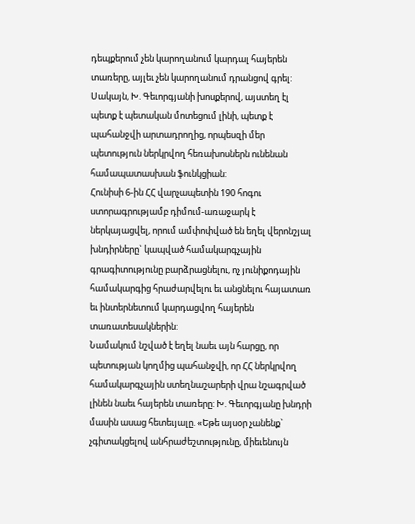դեպքերում չեն կարողանում կարդալ հայերեն տառերը, այլեւ չեն կարողանում դրանցով գրել: Սակայն, Խ. Գեւորգյանի խոսքերով, այստեղ էլ պետք է պետական մոտեցում լինի, պետք է պահանջվի արտադրողից, որպեսզի մեր պետություն ներկրվող հեռախոսներն ունենան համապատասխան ֆունկցիան:
Հունիսի 6-ին ՀՀ վարչապետին 190 հոգու ստորագրությամբ դիմում-առաջարկ է ներկայացվել, որում ամփոփված են եղել վերոնշյալ խնդիրները` կապված համակարգչային գրագիտությունը բարձրացնելու, ոչ յունիքոդային համակարգից հրաժարվելու եւ անցնելու հայատառ եւ ինտերնետում կարդացվող հայերեն տառատեսակներին:
Նամակում նշված է եղել նաեւ այն հարցը, որ պետության կողմից պահանջվի, որ ՀՀ ներկրվող համակարգչային ստեղնաշարերի վրա նշագրված լինեն նաեւ հայերեն տառերը: Խ. Գեւորգյանը խնդրի մասին ասաց հետեւյալը. «Եթե այսօր չանենք` չգիտակցելով անհրաժեշտությունը, միեւենույն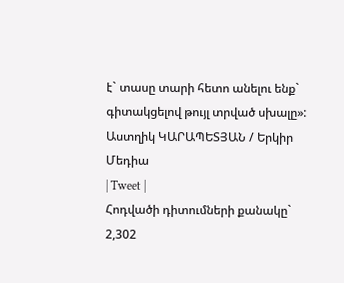է` տասը տարի հետո անելու ենք` գիտակցելով թույլ տրված սխալը»:
Աստղիկ ԿԱՐԱՊԵՏՅԱՆ / Երկիր Մեդիա
| Tweet |
Հոդվածի դիտումների քանակը` 2,302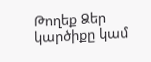Թողեք Ձեր կարծիքը կամ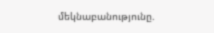մեկնաբանությունը.